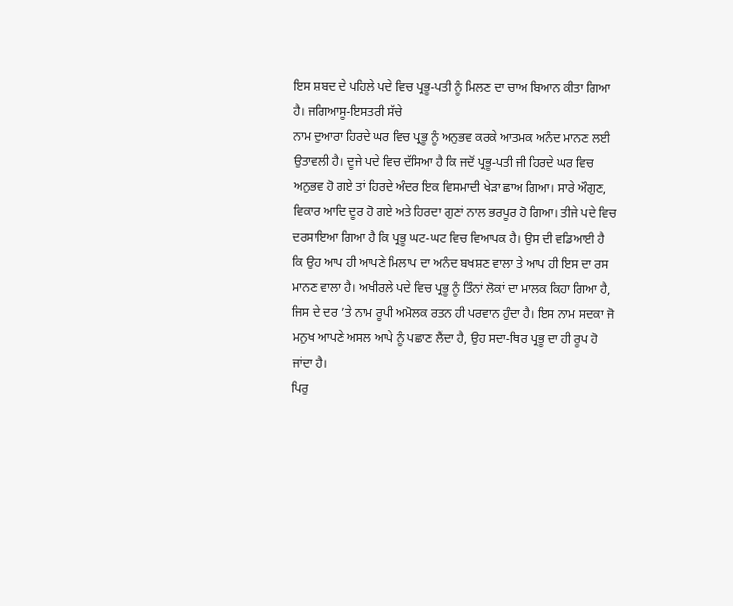ਇਸ ਸ਼ਬਦ ਦੇ ਪਹਿਲੇ ਪਦੇ ਵਿਚ ਪ੍ਰਭੂ-ਪਤੀ ਨੂੰ ਮਿਲਣ ਦਾ ਚਾਅ ਬਿਆਨ ਕੀਤਾ ਗਿਆ ਹੈ। ਜਗਿਆਸੂ-ਇਸਤਰੀ ਸੱਚੇ
ਨਾਮ ਦੁਆਰਾ ਹਿਰਦੇ ਘਰ ਵਿਚ ਪ੍ਰਭੂ ਨੂੰ ਅਨੁਭਵ ਕਰਕੇ ਆਤਮਕ ਅਨੰਦ ਮਾਨਣ ਲਈ ਉਤਾਵਲੀ ਹੈ। ਦੂਜੇ ਪਦੇ ਵਿਚ ਦੱਸਿਆ ਹੈ ਕਿ ਜਦੋਂ ਪ੍ਰਭੂ-ਪਤੀ ਜੀ ਹਿਰਦੇ ਘਰ ਵਿਚ ਅਨੁਭਵ ਹੋ ਗਏ ਤਾਂ ਹਿਰਦੇ ਅੰਦਰ ਇਕ ਵਿਸਮਾਦੀ ਖੇੜਾ ਛਾਅ ਗਿਆ। ਸਾਰੇ ਔਗੁਣ, ਵਿਕਾਰ ਆਦਿ ਦੂਰ ਹੋ ਗਏ ਅਤੇ ਹਿਰਦਾ ਗੁਣਾਂ ਨਾਲ ਭਰਪੂਰ ਹੋ ਗਿਆ। ਤੀਜੇ ਪਦੇ ਵਿਚ ਦਰਸਾਇਆ ਗਿਆ ਹੈ ਕਿ ਪ੍ਰਭੂ ਘਟ-ਘਟ ਵਿਚ ਵਿਆਪਕ ਹੈ। ਉਸ ਦੀ ਵਡਿਆਈ ਹੈ ਕਿ ਉਹ ਆਪ ਹੀ ਆਪਣੇ ਮਿਲਾਪ ਦਾ ਅਨੰਦ ਬਖਸ਼ਣ ਵਾਲਾ ਤੇ ਆਪ ਹੀ ਇਸ ਦਾ ਰਸ ਮਾਨਣ ਵਾਲਾ ਹੈ। ਅਖੀਰਲੇ ਪਦੇ ਵਿਚ ਪ੍ਰਭੂ ਨੂੰ ਤਿੰਨਾਂ ਲੋਕਾਂ ਦਾ ਮਾਲਕ ਕਿਹਾ ਗਿਆ ਹੈ, ਜਿਸ ਦੇ ਦਰ ’ਤੇ ਨਾਮ ਰੂਪੀ ਅਮੋਲਕ ਰਤਨ ਹੀ ਪਰਵਾਨ ਹੁੰਦਾ ਹੈ। ਇਸ ਨਾਮ ਸਦਕਾ ਜੋ ਮਨੁਖ ਆਪਣੇ ਅਸਲ ਆਪੇ ਨੂੰ ਪਛਾਣ ਲੈਂਦਾ ਹੈ, ਉਹ ਸਦਾ-ਥਿਰ ਪ੍ਰਭੂ ਦਾ ਹੀ ਰੂਪ ਹੋ ਜਾਂਦਾ ਹੈ।
ਪਿਰੁ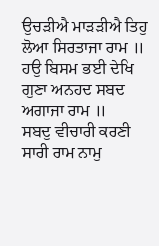ਉਚੜੀਐ ਮਾੜੜੀਐ ਤਿਹੁ ਲੋਆ ਸਿਰਤਾਜਾ ਰਾਮ ॥
ਹਉ ਬਿਸਮ ਭਈ ਦੇਖਿ ਗੁਣਾ ਅਨਹਦ ਸਬਦ ਅਗਾਜਾ ਰਾਮ ॥
ਸਬਦੁ ਵੀਚਾਰੀ ਕਰਣੀ ਸਾਰੀ ਰਾਮ ਨਾਮੁ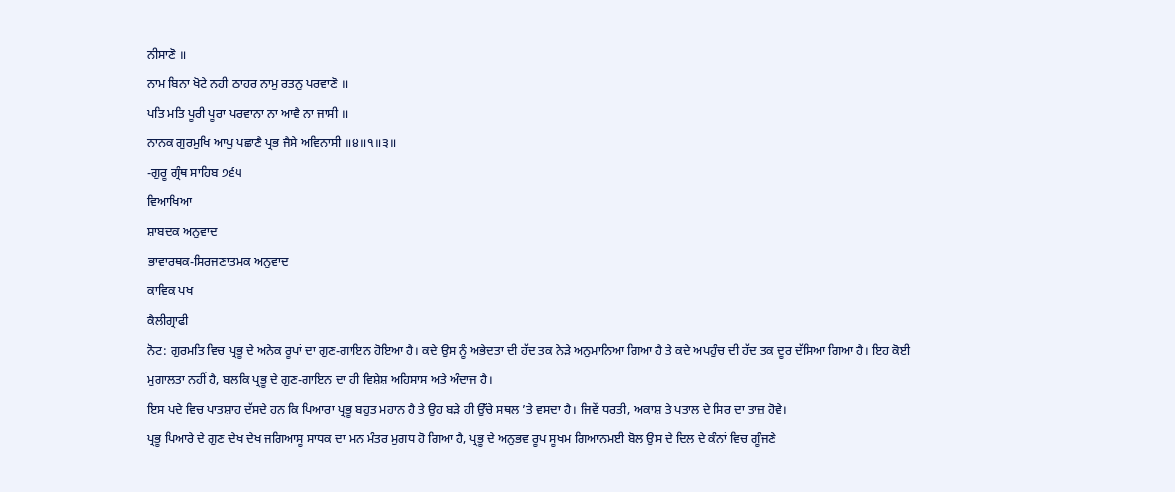ਨੀਸਾਣੋ ॥
ਨਾਮ ਬਿਨਾ ਖੋਟੇ ਨਹੀ ਠਾਹਰ ਨਾਮੁ ਰਤਨੁ ਪਰਵਾਣੋ ॥
ਪਤਿ ਮਤਿ ਪੂਰੀ ਪੂਰਾ ਪਰਵਾਨਾ ਨਾ ਆਵੈ ਨਾ ਜਾਸੀ ॥
ਨਾਨਕ ਗੁਰਮੁਖਿ ਆਪੁ ਪਛਾਣੈ ਪ੍ਰਭ ਜੈਸੇ ਅਵਿਨਾਸੀ ॥੪॥੧॥੩॥
-ਗੁਰੂ ਗ੍ਰੰਥ ਸਾਹਿਬ ੭੬੫
ਵਿਆਖਿਆ
ਸ਼ਾਬਦਕ ਅਨੁਵਾਦ
ਭਾਵਾਰਥਕ-ਸਿਰਜਣਾਤਮਕ ਅਨੁਵਾਦ
ਕਾਵਿਕ ਪਖ
ਕੈਲੀਗ੍ਰਾਫੀ
ਨੋਟ: ਗੁਰਮਤਿ ਵਿਚ ਪ੍ਰਭੂ ਦੇ ਅਨੇਕ ਰੂਪਾਂ ਦਾ ਗੁਣ-ਗਾਇਨ ਹੋਇਆ ਹੈ। ਕਦੇ ਉਸ ਨੂੰ ਅਭੇਦਤਾ ਦੀ ਹੱਦ ਤਕ ਨੇੜੇ ਅਨੁਮਾਨਿਆ ਗਿਆ ਹੈ ਤੇ ਕਦੇ ਅਪਹੁੰਚ ਦੀ ਹੱਦ ਤਕ ਦੂਰ ਦੱਸਿਆ ਗਿਆ ਹੈ। ਇਹ ਕੋਈ ਮੁਗਾਲਤਾ ਨਹੀਂ ਹੈ, ਬਲਕਿ ਪ੍ਰਭੂ ਦੇ ਗੁਣ-ਗਾਇਨ ਦਾ ਹੀ ਵਿਸ਼ੇਸ਼ ਅਹਿਸਾਸ ਅਤੇ ਅੰਦਾਜ ਹੈ।
ਇਸ ਪਦੇ ਵਿਚ ਪਾਤਸ਼ਾਹ ਦੱਸਦੇ ਹਨ ਕਿ ਪਿਆਰਾ ਪ੍ਰਭੂ ਬਹੁਤ ਮਹਾਨ ਹੈ ਤੇ ਉਹ ਬੜੇ ਹੀ ਉੱਚੇ ਸਥਲ ’ਤੇ ਵਸਦਾ ਹੈ। ਜਿਵੇਂ ਧਰਤੀ, ਅਕਾਸ਼ ਤੇ ਪਤਾਲ ਦੇ ਸਿਰ ਦਾ ਤਾਜ਼ ਹੋਵੇ।
ਪ੍ਰਭੂ ਪਿਆਰੇ ਦੇ ਗੁਣ ਦੇਖ ਦੇਖ ਜਗਿਆਸੂ ਸਾਧਕ ਦਾ ਮਨ ਮੰਤਰ ਮੁਗਧ ਹੋ ਗਿਆ ਹੈ, ਪ੍ਰਭੂ ਦੇ ਅਨੁਭਵ ਰੂਪ ਸੂਖਮ ਗਿਆਨਮਈ ਬੋਲ ਉਸ ਦੇ ਦਿਲ ਦੇ ਕੰਨਾਂ ਵਿਚ ਗੂੰਜਣੇ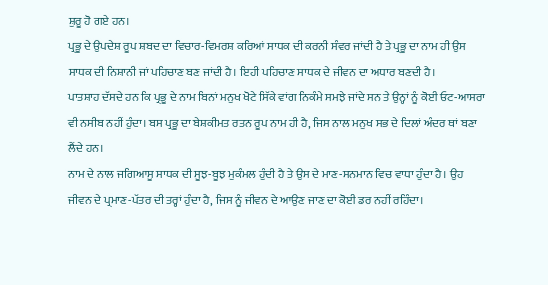ਸ਼ੁਰੂ ਹੋ ਗਏ ਹਨ।
ਪ੍ਰਭੂ ਦੇ ਉਪਦੇਸ਼ ਰੂਪ ਸ਼ਬਦ ਦਾ ਵਿਚਾਰ-ਵਿਮਰਸ਼ ਕਰਿਆਂ ਸਾਧਕ ਦੀ ਕਰਨੀ ਸੰਵਰ ਜਾਂਦੀ ਹੈ ਤੇ ਪ੍ਰਭੂ ਦਾ ਨਾਮ ਹੀ ਉਸ ਸਾਧਕ ਦੀ ਨਿਸ਼ਾਨੀ ਜਾਂ ਪਹਿਚਾਣ ਬਣ ਜਾਂਦੀ ਹੈ। ਇਹੀ ਪਹਿਚਾਣ ਸਾਧਕ ਦੇ ਜੀਵਨ ਦਾ ਅਧਾਰ ਬਣਦੀ ਹੈ।
ਪਾਤਸ਼ਾਹ ਦੱਸਦੇ ਹਨ ਕਿ ਪ੍ਰਭੂ ਦੇ ਨਾਮ ਬਿਨਾਂ ਮਨੁਖ ਖੋਟੇ ਸਿੱਕੇ ਵਾਂਗ ਨਿਕੰਮੇ ਸਮਝੇ ਜਾਂਦੇ ਸਨ ਤੇ ਉਨ੍ਹਾਂ ਨੂੰ ਕੋਈ ਓਟ-ਆਸਰਾ ਵੀ ਨਸੀਬ ਨਹੀਂ ਹੁੰਦਾ। ਬਸ ਪ੍ਰਭੂ ਦਾ ਬੇਸ਼ਕੀਮਤ ਰਤਨ ਰੂਪ ਨਾਮ ਹੀ ਹੈ, ਜਿਸ ਨਾਲ ਮਨੁਖ ਸਭ ਦੇ ਦਿਲਾਂ ਅੰਦਰ ਥਾਂ ਬਣਾ ਲੈਂਦੇ ਹਨ।
ਨਾਮ ਦੇ ਨਾਲ ਜਗਿਆਸੂ ਸਾਧਕ ਦੀ ਸੂਝ-ਬੂਝ ਮੁਕੰਮਲ ਹੁੰਦੀ ਹੈ ਤੇ ਉਸ ਦੇ ਮਾਣ-ਸਨਮਾਨ ਵਿਚ ਵਾਧਾ ਹੁੰਦਾ ਹੈ। ਉਹ ਜੀਵਨ ਦੇ ਪ੍ਰਮਾਣ-ਪੱਤਰ ਦੀ ਤਰ੍ਹਾਂ ਹੁੰਦਾ ਹੈ, ਜਿਸ ਨੂੰ ਜੀਵਨ ਦੇ ਆਉਣ ਜਾਣ ਦਾ ਕੋਈ ਡਰ ਨਹੀਂ ਰਹਿੰਦਾ।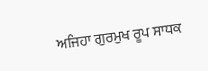ਅਜਿਹਾ ਗੁਰਮੁਖ ਰੂਪ ਸਾਧਕ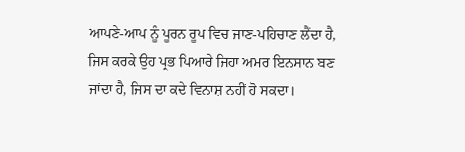ਆਪਣੇ-ਆਪ ਨੂੰ ਪੂਰਨ ਰੂਪ ਵਿਚ ਜਾਣ-ਪਹਿਚਾਣ ਲੈਂਦਾ ਹੈ, ਜਿਸ ਕਰਕੇ ਉਹ ਪ੍ਰਭ ਪਿਆਰੇ ਜਿਹਾ ਅਮਰ ਇਨਸਾਨ ਬਣ ਜਾਂਦਾ ਹੈ, ਜਿਸ ਦਾ ਕਦੇ ਵਿਨਾਸ਼ ਨਹੀਂ ਹੋ ਸਕਦਾ।